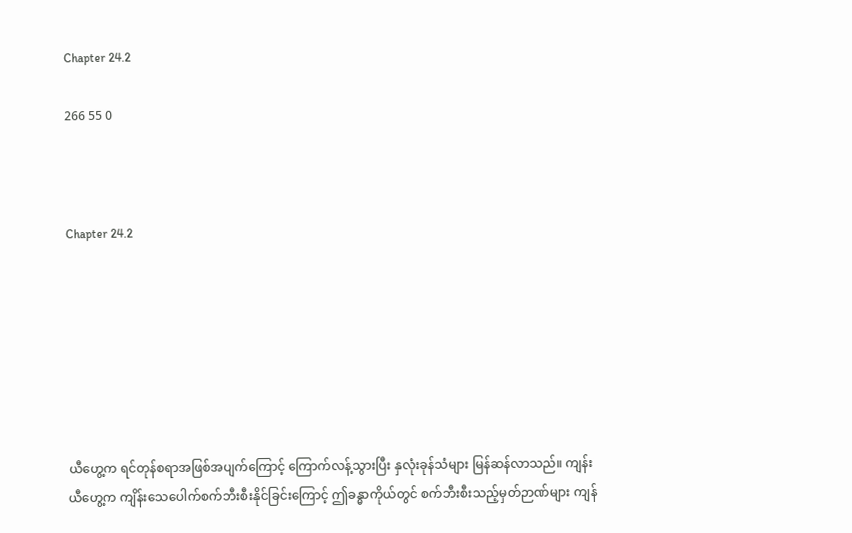Chapter 24.2

266 55 0



Chapter 24.2







ယီဟွေ့က ရင်တုန်စရာအဖြစ်အပျက်ကြောင့် ကြောက်လန့်သွားပြီး နှလုံးခုန်သံများ မြန်ဆန်လာသည်။ ကျန်းယီဟွေ့က ကျိန်းသေပေါက်စက်ဘီးစီးနိုင်ခြင်းကြောင့် ဤခန္ဓာကိုယ်တွင် စက်ဘီးစီးသည့်မှတ်ဉာဏ်များ ကျန်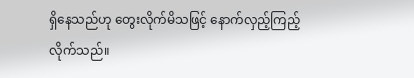ရှိနေသည်ဟု တွေးလိုက်မိသဖြင့် နောက်လှည့်ကြည့်လိုက်သည်။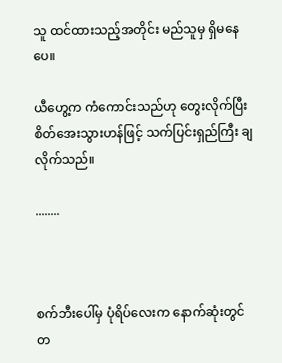သူ ထင်ထားသည့်အတိုင်း မည်သူမှ ရှိမနေပေ။

ယီဟွေ့က ကံကောင်းသည်ဟု တွေးလိုက်ပြီး စိတ်အေးသွားဟန်ဖြင့် သက်ပြင်းရှည်ကြီး ချလိုက်သည်။

........



စက်ဘီးပေါ်မှ ပုံရိပ်လေးက နောက်ဆုံးတွင် တ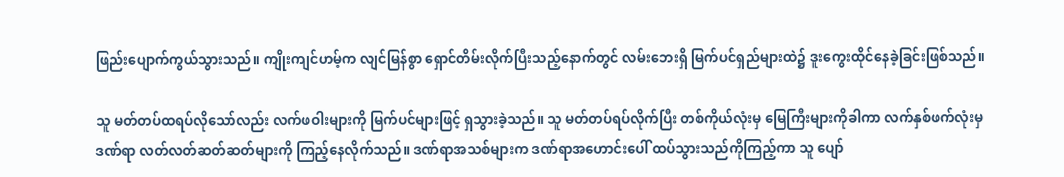ဖြည်းပျောက်ကွယ်သွားသည်။ ကျိုးကျင်ဟမ့်က လျင်မြန်စွာ ရှောင်တိမ်းလိုက်ပြီးသည့်နောက်တွင် လမ်းဘေးရှိ မြက်ပင်ရှည်များထဲ၌ ဒူးကွေးထိုင်နေခဲ့ခြင်းဖြစ်သည်။

သူ မတ်တပ်ထရပ်လိုသော်လည်း လက်ဖဝါးများကို မြက်ပင်များဖြင့် ရှသွားခဲ့သည်။ သူ မတ်တပ်ရပ်လိုက်ပြီး တစ်ကိုယ်လုံးမှ မြေကြီးများကိုခါကာ လက်နှစ်ဖက်လုံးမှ ဒဏ်ရာ လတ်လတ်ဆတ်ဆတ်များကို ကြည့်နေလိုက်သည်။ ဒဏ်ရာအသစ်များက ဒဏ်ရာအဟောင်းပေါ် ထပ်သွားသည်ကိုကြည့်ကာ သူ ပျော်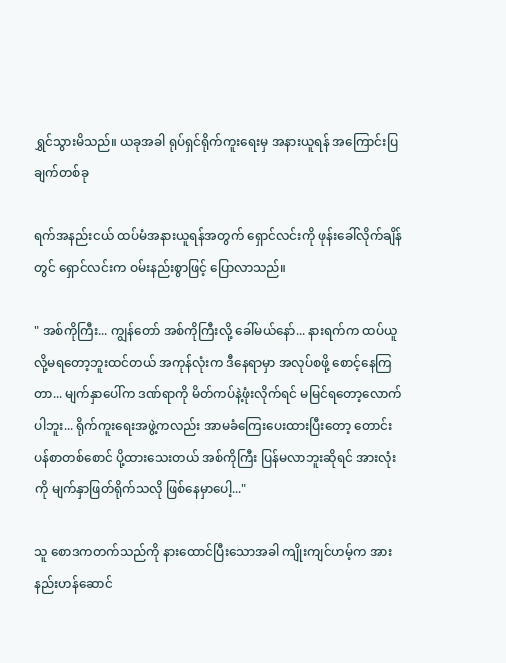ရွှင်သွားမိသည်။ ယခုအခါ ရုပ်ရှင်ရိုက်ကူးရေးမှ အနားယူရန် အကြောင်းပြချက်တစ်ခု

ရက်အနည်းငယ် ထပ်မံအနားယူရန်အတွက် ရှောင်လင်းကို ဖုန်းခေါ်လိုက်ချိန်တွင် ရှောင်လင်းက ဝမ်းနည်းစွာဖြင့် ပြောလာသည်။

" အစ်ကိုကြီး... ကျွန်တော် အစ်ကိုကြီးလို့ ခေါ်မယ်နော်... နားရက်က ထပ်ယူလို့မရတော့ဘူးထင်တယ် အကုန်လုံးက ဒီနေရာမှာ အလုပ်စဖို့ စောင့်နေကြတာ... မျက်နှာပေါ်က ဒဏ်ရာကို မိတ်ကပ်နဲ့ဖုံးလိုက်ရင် မမြင်ရတော့လောက်ပါဘူး... ရိုက်ကူးရေးအဖွဲ့ကလည်း အာမခံကြေးပေးထားပြီးတော့ တောင်းပန်စာတစ်စောင် ပို့ထားသေးတယ် အစ်ကိုကြီး ပြန်မလာဘူးဆိုရင် အားလုံးကို မျက်နှာဖြတ်ရိုက်သလို ဖြစ်နေမှာပေါ့..."

သူ စောဒကတက်သည်ကို နားထောင်ပြီးသောအခါ ကျိုးကျင်ဟမ့်က အားနည်းဟန်ဆောင်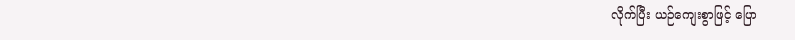လိုက်ပြီး ယဉ်ကျေးစွာဖြင့် ပြော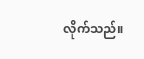လိုက်သည်။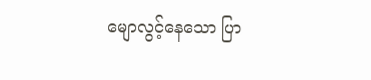မျောလွင့်နေသော ပြာ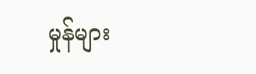မှုန်များ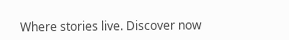Where stories live. Discover now